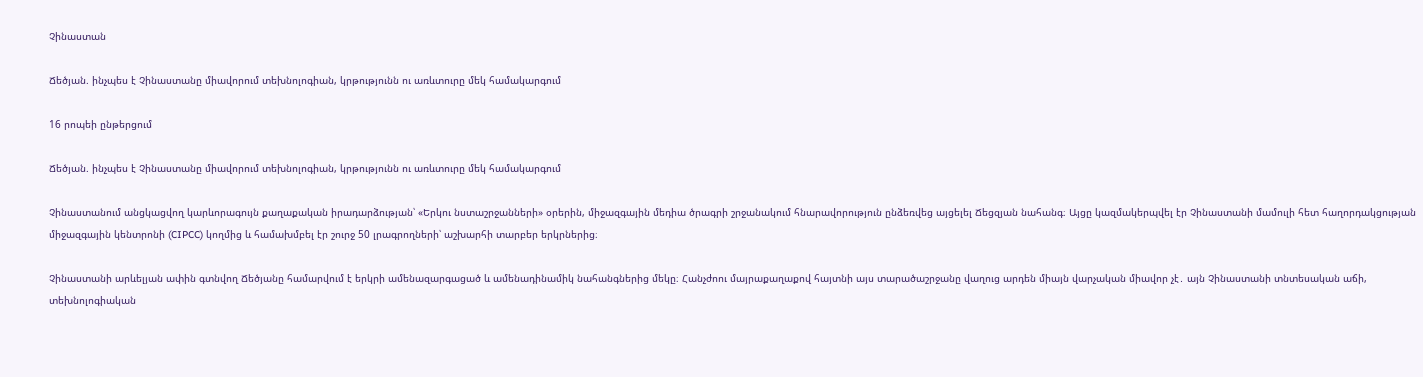Չինաստան

Ճեծյան. ինչպես է Չինաստանը միավորում տեխնոլոգիան, կրթությունն ու առևտուրը մեկ համակարգում

16 րոպեի ընթերցում

Ճեծյան. ինչպես է Չինաստանը միավորում տեխնոլոգիան, կրթությունն ու առևտուրը մեկ համակարգում

Չինաստանում անցկացվող կարևորագույն քաղաքական իրադարձության՝ «Երկու նստաշրջանների» օրերին, միջազգային մեդիա ծրագրի շրջանակում հնարավորություն ընձեռվեց այցելել Ճեցզյան նահանգ։ Այցը կազմակերպվել էր Չինաստանի մամուլի հետ հաղորդակցության միջազգային կենտրոնի (CIPCC) կողմից և համախմբել էր շուրջ 50 լրագրողների՝ աշխարհի տարբեր երկրներից։

Չինաստանի արևելյան ափին գտնվող Ճեծյանը համարվում է երկրի ամենազարգացած և ամենադինամիկ նահանգներից մեկը։ Հանչժոու մայրաքաղաքով հայտնի այս տարածաշրջանը վաղուց արդեն միայն վարչական միավոր չէ․ այն Չինաստանի տնտեսական աճի, տեխնոլոգիական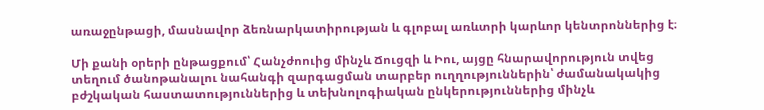առաջընթացի, մասնավոր ձեռնարկատիրության և գլոբալ առևտրի կարևոր կենտրոններից է։

Մի քանի օրերի ընթացքում՝ Հանչժոուից մինչև Ճուցզի և Իու, այցը հնարավորություն տվեց տեղում ծանոթանալու նահանգի զարգացման տարբեր ուղղություններին՝ ժամանակակից բժշկական հաստատություններից և տեխնոլոգիական ընկերություններից մինչև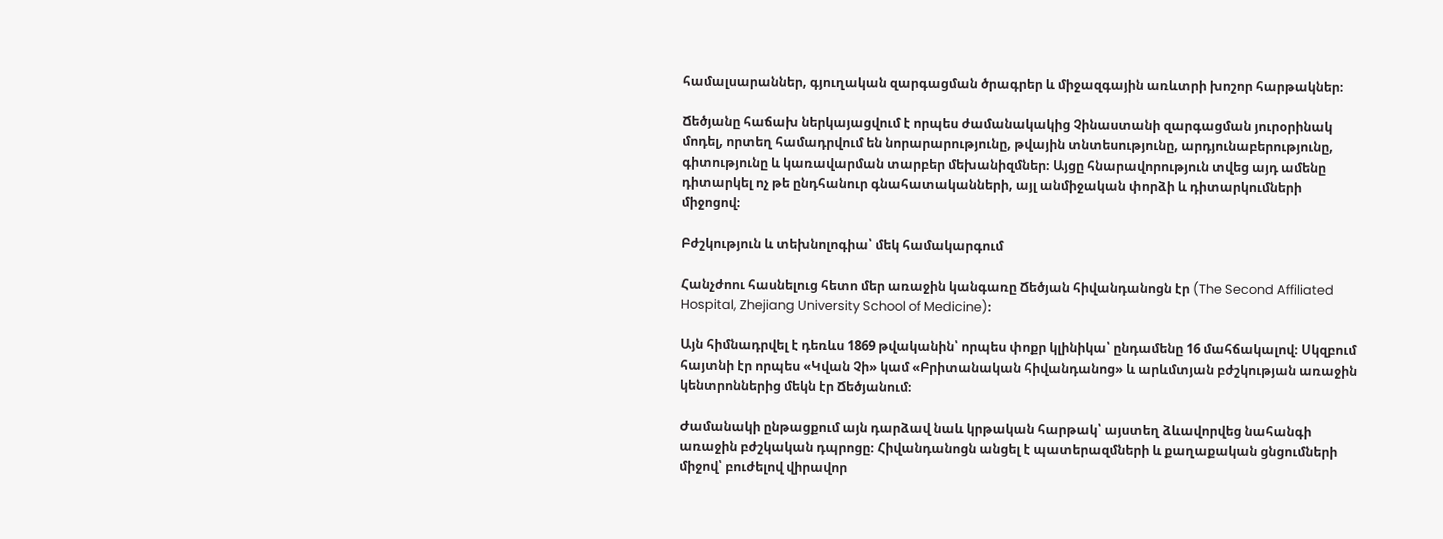համալսարաններ, գյուղական զարգացման ծրագրեր և միջազգային առևտրի խոշոր հարթակներ։

Ճեծյանը հաճախ ներկայացվում է որպես ժամանակակից Չինաստանի զարգացման յուրօրինակ մոդել, որտեղ համադրվում են նորարարությունը, թվային տնտեսությունը, արդյունաբերությունը, գիտությունը և կառավարման տարբեր մեխանիզմներ։ Այցը հնարավորություն տվեց այդ ամենը դիտարկել ոչ թե ընդհանուր գնահատականների, այլ անմիջական փորձի և դիտարկումների միջոցով։

Բժշկություն և տեխնոլոգիա՝ մեկ համակարգում

Հանչժոու հասնելուց հետո մեր առաջին կանգառը Ճեծյան հիվանդանոցն էր (The Second Affiliated Hospital, Zhejiang University School of Medicine)։

Այն հիմնադրվել է դեռևս 1869 թվականին՝ որպես փոքր կլինիկա՝ ընդամենը 16 մահճակալով։ Սկզբում հայտնի էր որպես «Կվան Չի» կամ «Բրիտանական հիվանդանոց» և արևմտյան բժշկության առաջին կենտրոններից մեկն էր Ճեծյանում։

Ժամանակի ընթացքում այն դարձավ նաև կրթական հարթակ՝ այստեղ ձևավորվեց նահանգի առաջին բժշկական դպրոցը։ Հիվանդանոցն անցել է պատերազմների և քաղաքական ցնցումների միջով՝ բուժելով վիրավոր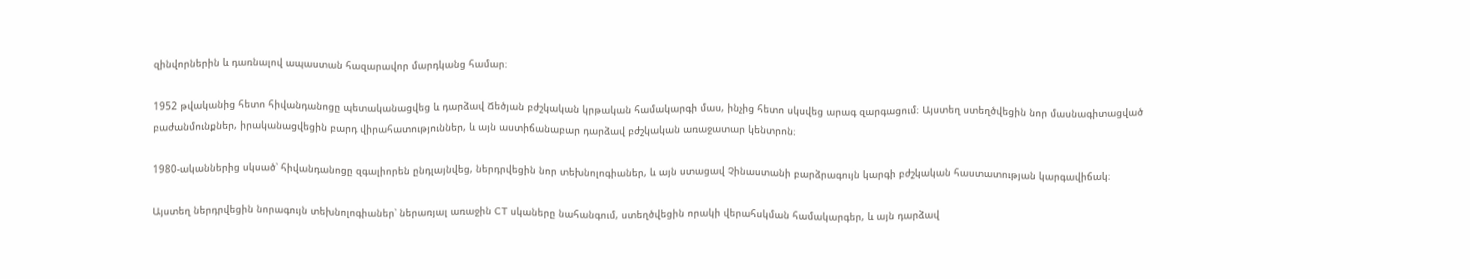զինվորներին և դառնալով ապաստան հազարավոր մարդկանց համար։

1952 թվականից հետո հիվանդանոցը պետականացվեց և դարձավ Ճեծյան բժշկական կրթական համակարգի մաս, ինչից հետո սկսվեց արագ զարգացում։ Այստեղ ստեղծվեցին նոր մասնագիտացված բաժանմունքներ, իրականացվեցին բարդ վիրահատություններ, և այն աստիճանաբար դարձավ բժշկական առաջատար կենտրոն։

1980-ականներից սկսած՝ հիվանդանոցը զգալիորեն ընդլայնվեց, ներդրվեցին նոր տեխնոլոգիաներ, և այն ստացավ Չինաստանի բարձրագույն կարգի բժշկական հաստատության կարգավիճակ։

Այստեղ ներդրվեցին նորագույն տեխնոլոգիաներ՝ ներառյալ առաջին CT սկաները նահանգում, ստեղծվեցին որակի վերահսկման համակարգեր, և այն դարձավ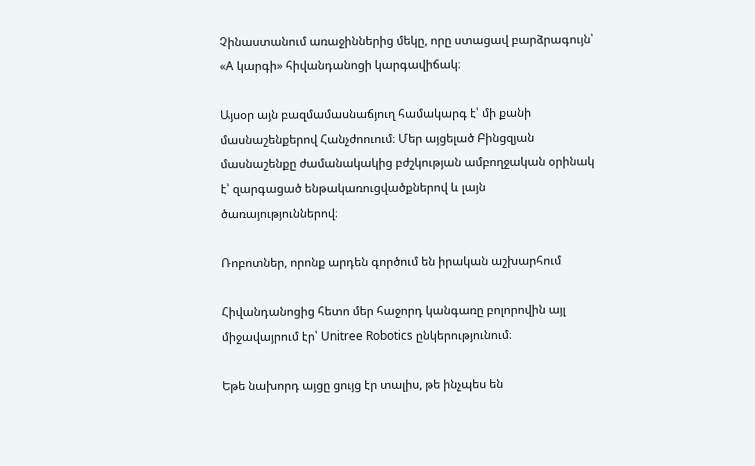Չինաստանում առաջիններից մեկը, որը ստացավ բարձրագույն՝ «A կարգի» հիվանդանոցի կարգավիճակ։

Այսօր այն բազմամասնաճյուղ համակարգ է՝ մի քանի մասնաշենքերով Հանչժոուում։ Մեր այցելած Բինցզյան մասնաշենքը ժամանակակից բժշկության ամբողջական օրինակ է՝ զարգացած ենթակառուցվածքներով և լայն ծառայություններով։

Ռոբոտներ, որոնք արդեն գործում են իրական աշխարհում

Հիվանդանոցից հետո մեր հաջորդ կանգառը բոլորովին այլ միջավայրում էր՝ Unitree Robotics ընկերությունում։

Եթե նախորդ այցը ցույց էր տալիս, թե ինչպես են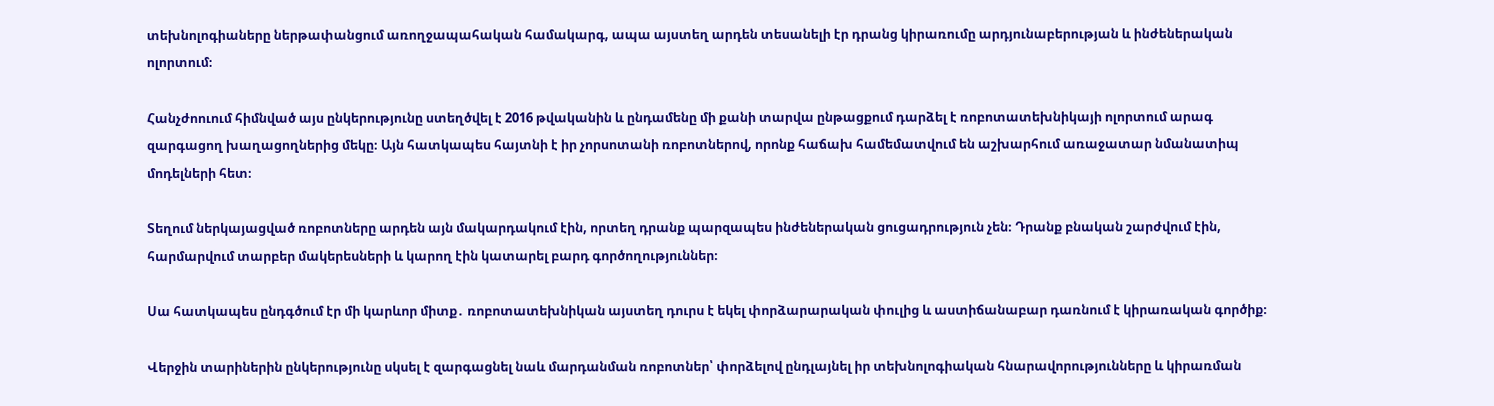տեխնոլոգիաները ներթափանցում առողջապահական համակարգ, ապա այստեղ արդեն տեսանելի էր դրանց կիրառումը արդյունաբերության և ինժեներական ոլորտում։

Հանչժոուում հիմնված այս ընկերությունը ստեղծվել է 2016 թվականին և ընդամենը մի քանի տարվա ընթացքում դարձել է ռոբոտատեխնիկայի ոլորտում արագ զարգացող խաղացողներից մեկը։ Այն հատկապես հայտնի է իր չորսոտանի ռոբոտներով, որոնք հաճախ համեմատվում են աշխարհում առաջատար նմանատիպ մոդելների հետ։

Տեղում ներկայացված ռոբոտները արդեն այն մակարդակում էին, որտեղ դրանք պարզապես ինժեներական ցուցադրություն չեն։ Դրանք բնական շարժվում էին, հարմարվում տարբեր մակերեսների և կարող էին կատարել բարդ գործողություններ։

Սա հատկապես ընդգծում էր մի կարևոր միտք․ ռոբոտատեխնիկան այստեղ դուրս է եկել փորձարարական փուլից և աստիճանաբար դառնում է կիրառական գործիք։

Վերջին տարիներին ընկերությունը սկսել է զարգացնել նաև մարդանման ռոբոտներ՝ փորձելով ընդլայնել իր տեխնոլոգիական հնարավորությունները և կիրառման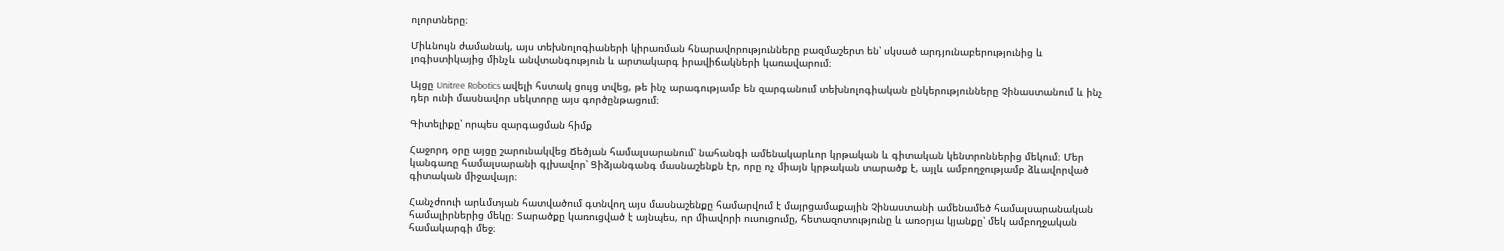ոլորտները։

Միևնույն ժամանակ, այս տեխնոլոգիաների կիրառման հնարավորությունները բազմաշերտ են՝ սկսած արդյունաբերությունից և լոգիստիկայից մինչև անվտանգություն և արտակարգ իրավիճակների կառավարում։

Այցը Unitree Robotics ավելի հստակ ցույց տվեց, թե ինչ արագությամբ են զարգանում տեխնոլոգիական ընկերությունները Չինաստանում և ինչ դեր ունի մասնավոր սեկտորը այս գործընթացում։

Գիտելիքը՝ որպես զարգացման հիմք

Հաջորդ օրը այցը շարունակվեց Ճեծյան համալսարանում՝ նահանգի ամենակարևոր կրթական և գիտական կենտրոններից մեկում։ Մեր կանգառը համալսարանի գլխավոր՝ Ցիձյանգանգ մասնաշենքն էր, որը ոչ միայն կրթական տարածք է, այլև ամբողջությամբ ձևավորված գիտական միջավայր։

Հանչժոուի արևմտյան հատվածում գտնվող այս մասնաշենքը համարվում է մայրցամաքային Չինաստանի ամենամեծ համալսարանական համալիրներից մեկը։ Տարածքը կառուցված է այնպես, որ միավորի ուսուցումը, հետազոտությունը և առօրյա կյանքը՝ մեկ ամբողջական համակարգի մեջ։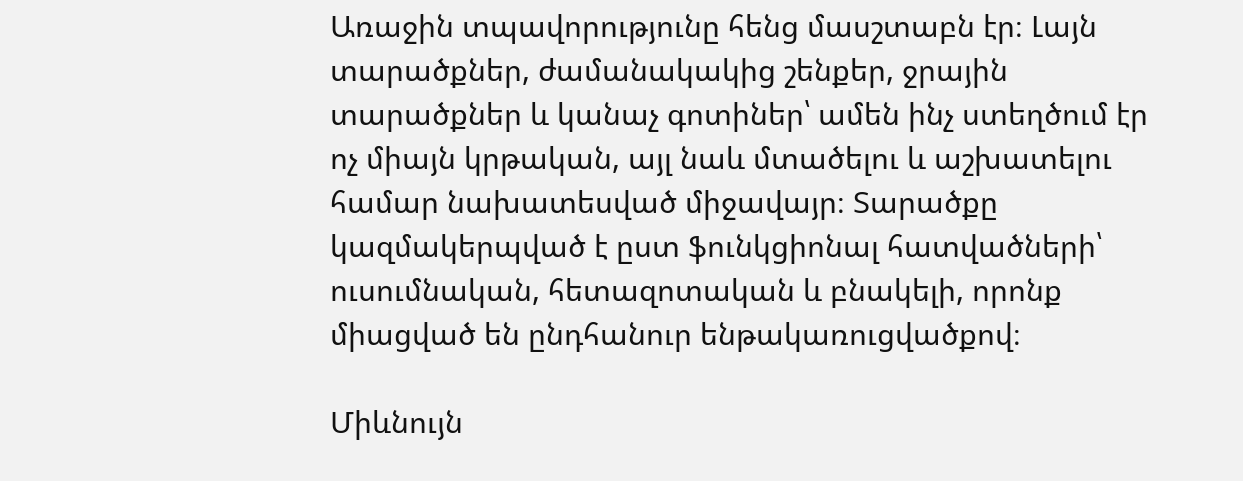Առաջին տպավորությունը հենց մասշտաբն էր։ Լայն տարածքներ, ժամանակակից շենքեր, ջրային տարածքներ և կանաչ գոտիներ՝ ամեն ինչ ստեղծում էր ոչ միայն կրթական, այլ նաև մտածելու և աշխատելու համար նախատեսված միջավայր։ Տարածքը կազմակերպված է ըստ ֆունկցիոնալ հատվածների՝ ուսումնական, հետազոտական և բնակելի, որոնք միացված են ընդհանուր ենթակառուցվածքով։

Միևնույն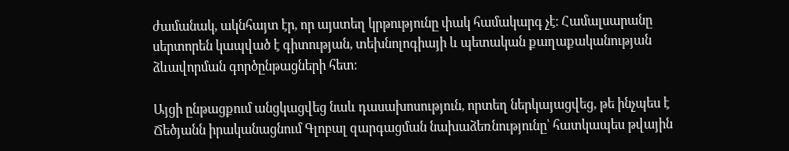ժամանակ, ակնհայտ էր, որ այստեղ կրթությունը փակ համակարգ չէ։ Համալսարանը սերտորեն կապված է գիտության, տեխնոլոգիայի և պետական քաղաքականության ձևավորման գործընթացների հետ։

Այցի ընթացքում անցկացվեց նաև դասախոսություն, որտեղ ներկայացվեց, թե ինչպես է Ճեծյանն իրականացնում Գլոբալ զարգացման նախաձեռնությունը՝ հատկապես թվային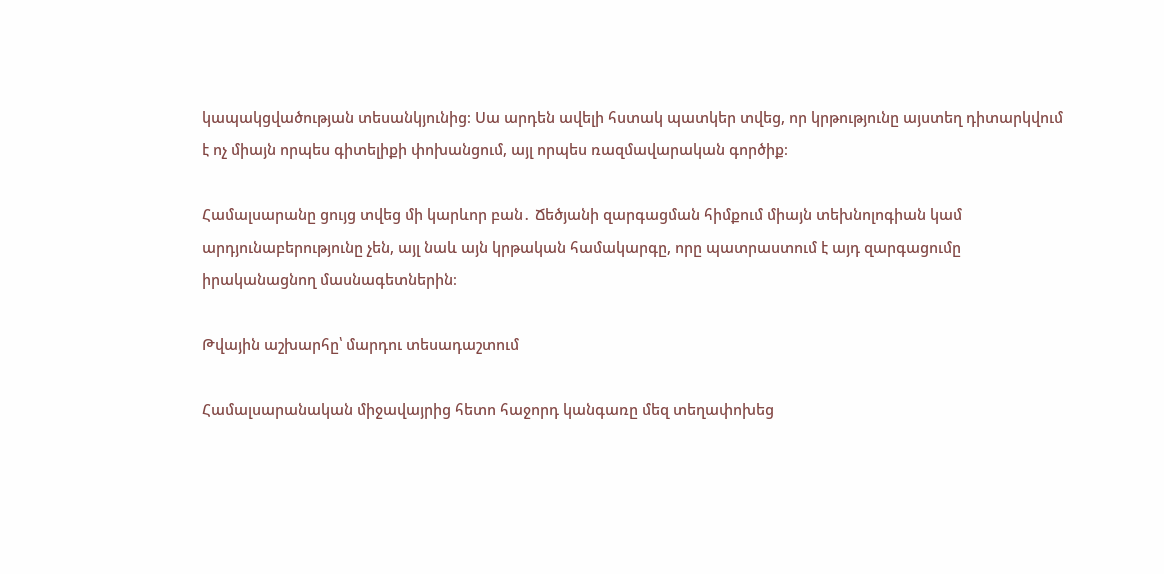կապակցվածության տեսանկյունից։ Սա արդեն ավելի հստակ պատկեր տվեց, որ կրթությունը այստեղ դիտարկվում է ոչ միայն որպես գիտելիքի փոխանցում, այլ որպես ռազմավարական գործիք։

Համալսարանը ցույց տվեց մի կարևոր բան․ Ճեծյանի զարգացման հիմքում միայն տեխնոլոգիան կամ արդյունաբերությունը չեն, այլ նաև այն կրթական համակարգը, որը պատրաստում է այդ զարգացումը իրականացնող մասնագետներին։

Թվային աշխարհը՝ մարդու տեսադաշտում

Համալսարանական միջավայրից հետո հաջորդ կանգառը մեզ տեղափոխեց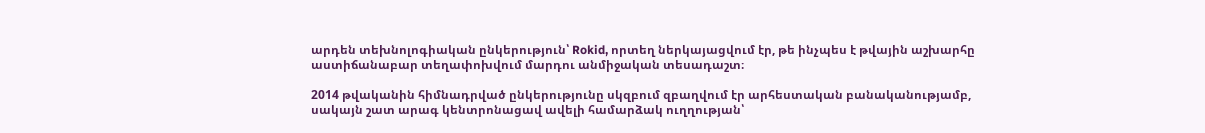արդեն տեխնոլոգիական ընկերություն՝ Rokid, որտեղ ներկայացվում էր, թե ինչպես է թվային աշխարհը աստիճանաբար տեղափոխվում մարդու անմիջական տեսադաշտ։

2014 թվականին հիմնադրված ընկերությունը սկզբում զբաղվում էր արհեստական բանականությամբ, սակայն շատ արագ կենտրոնացավ ավելի համարձակ ուղղության՝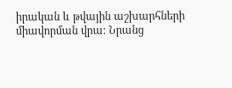իրական և թվային աշխարհների միավորման վրա։ Նրանց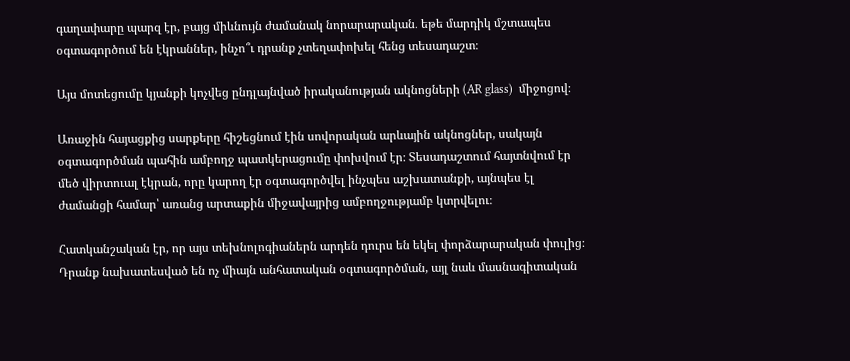գաղափարը պարզ էր, բայց միևնույն ժամանակ նորարարական․ եթե մարդիկ մշտապես օգտագործում են էկրաններ, ինչո՞ւ դրանք չտեղափոխել հենց տեսադաշտ։

Այս մոտեցումը կյանքի կոչվեց ընդլայնված իրականության ակնոցների (AR glass)  միջոցով։

Առաջին հայացքից սարքերը հիշեցնում էին սովորական արևային ակնոցներ, սակայն օգտագործման պահին ամբողջ պատկերացումը փոխվում էր։ Տեսադաշտում հայտնվում էր մեծ վիրտուալ էկրան, որը կարող էր օգտագործվել ինչպես աշխատանքի, այնպես էլ ժամանցի համար՝ առանց արտաքին միջավայրից ամբողջությամբ կտրվելու։

Հատկանշական էր, որ այս տեխնոլոգիաներն արդեն դուրս են եկել փորձարարական փուլից։ Դրանք նախատեսված են ոչ միայն անհատական օգտագործման, այլ նաև մասնագիտական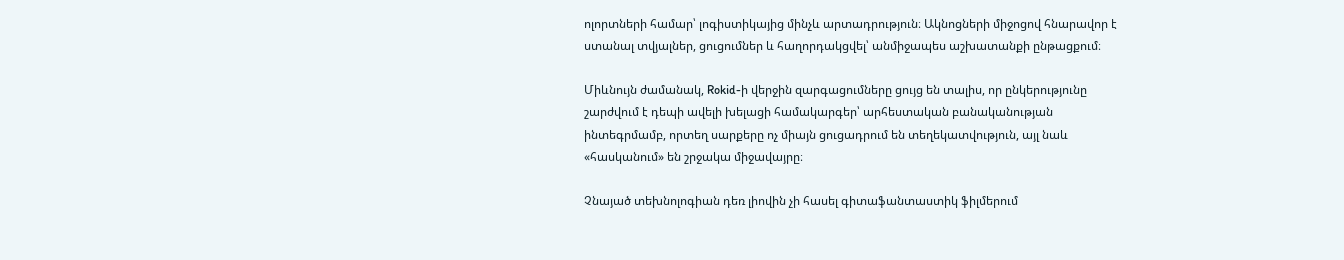ոլորտների համար՝ լոգիստիկայից մինչև արտադրություն։ Ակնոցների միջոցով հնարավոր է ստանալ տվյալներ, ցուցումներ և հաղորդակցվել՝ անմիջապես աշխատանքի ընթացքում։

Միևնույն ժամանակ, Rokid-ի վերջին զարգացումները ցույց են տալիս, որ ընկերությունը շարժվում է դեպի ավելի խելացի համակարգեր՝ արհեստական բանականության ինտեգրմամբ, որտեղ սարքերը ոչ միայն ցուցադրում են տեղեկատվություն, այլ նաև «հասկանում» են շրջակա միջավայրը։

Չնայած տեխնոլոգիան դեռ լիովին չի հասել գիտաֆանտաստիկ ֆիլմերում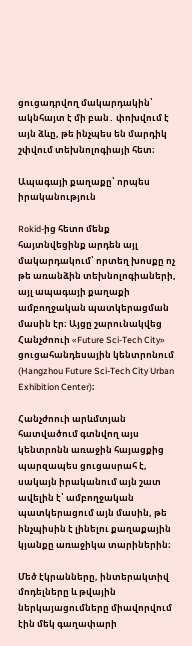ցուցադրվող մակարդակին՝ ակնհայտ է մի բան․ փոխվում է այն ձևը, թե ինչպես են մարդիկ շփվում տեխնոլոգիայի հետ։

Ապագայի քաղաքը՝ որպես իրականություն

Rokid-ից հետո մենք հայտնվեցինք արդեն այլ մակարդակում՝ որտեղ խոսքը ոչ թե առանձին տեխնոլոգիաների, այլ ապագայի քաղաքի ամբողջական պատկերացման մասին էր։ Այցը շարունակվեց Հանչժոուի «Future Sci-Tech City» ցուցահանդեսային կենտրոնում (Hangzhou Future Sci-Tech City Urban Exhibition Center)։

Հանչժոուի արևմտյան հատվածում գտնվող այս կենտրոնն առաջին հայացքից պարզապես ցուցասրահ է, սակայն իրականում այն շատ ավելին է՝ ամբողջական պատկերացում այն մասին, թե ինչպիսին է լինելու քաղաքային կյանքը առաջիկա տարիներին։

Մեծ էկրանները, ինտերակտիվ մոդելները և թվային ներկայացումները միավորվում էին մեկ գաղափարի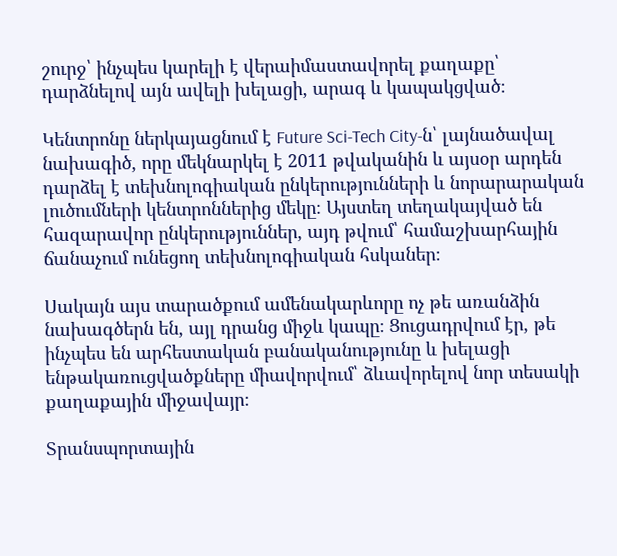շուրջ՝ ինչպես կարելի է վերաիմաստավորել քաղաքը՝ դարձնելով այն ավելի խելացի, արագ և կապակցված։

Կենտրոնը ներկայացնում է Future Sci-Tech City-ն՝ լայնածավալ նախագիծ, որը մեկնարկել է 2011 թվականին և այսօր արդեն դարձել է տեխնոլոգիական ընկերությունների և նորարարական լուծումների կենտրոններից մեկը։ Այստեղ տեղակայված են հազարավոր ընկերություններ, այդ թվում՝ համաշխարհային ճանաչում ունեցող տեխնոլոգիական հսկաներ։

Սակայն այս տարածքում ամենակարևորը ոչ թե առանձին նախագծերն են, այլ դրանց միջև կապը։ Ցուցադրվում էր, թե ինչպես են արհեստական բանականությունը և խելացի ենթակառուցվածքները միավորվում՝ ձևավորելով նոր տեսակի քաղաքային միջավայր։

Տրանսպորտային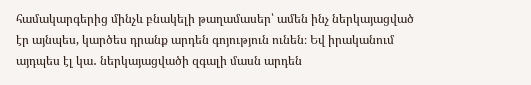համակարգերից մինչև բնակելի թաղամասեր՝ ամեն ինչ ներկայացված էր այնպես, կարծես դրանք արդեն գոյություն ունեն։ Եվ իրականում այդպես էլ կա․ ներկայացվածի զգալի մասն արդեն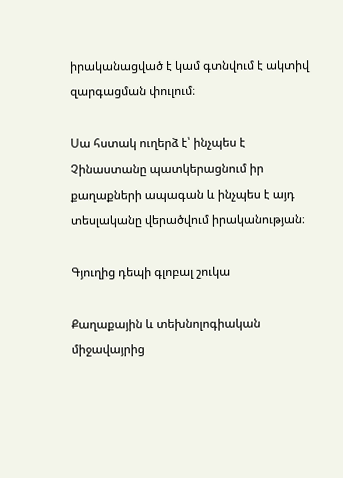իրականացված է կամ գտնվում է ակտիվ զարգացման փուլում։

Սա հստակ ուղերձ է՝ ինչպես է Չինաստանը պատկերացնում իր քաղաքների ապագան և ինչպես է այդ տեսլականը վերածվում իրականության։

Գյուղից դեպի գլոբալ շուկա

Քաղաքային և տեխնոլոգիական միջավայրից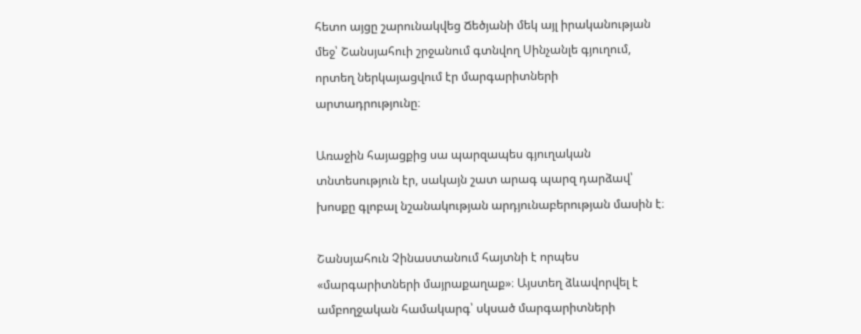հետո այցը շարունակվեց Ճեծյանի մեկ այլ իրականության մեջ՝ Շանսյահուի շրջանում գտնվող Սինչանլե գյուղում, որտեղ ներկայացվում էր մարգարիտների արտադրությունը։

Առաջին հայացքից սա պարզապես գյուղական տնտեսություն էր, սակայն շատ արագ պարզ դարձավ՝ խոսքը գլոբալ նշանակության արդյունաբերության մասին է։

Շանսյահուն Չինաստանում հայտնի է որպես «մարգարիտների մայրաքաղաք»։ Այստեղ ձևավորվել է ամբողջական համակարգ՝ սկսած մարգարիտների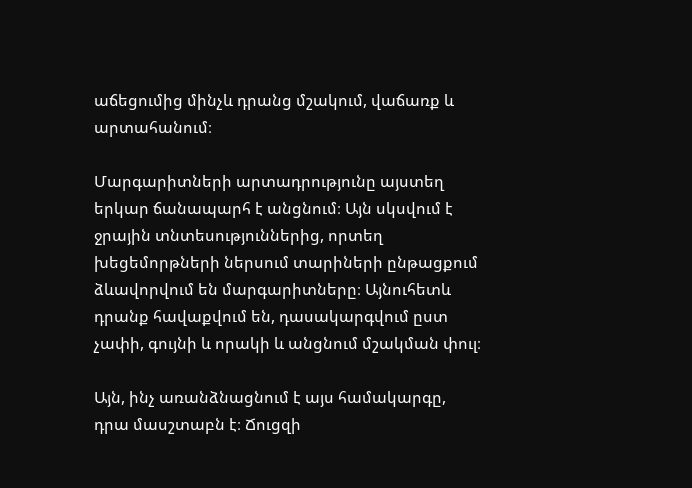աճեցումից մինչև դրանց մշակում, վաճառք և արտահանում։

Մարգարիտների արտադրությունը այստեղ երկար ճանապարհ է անցնում։ Այն սկսվում է ջրային տնտեսություններից, որտեղ խեցեմորթների ներսում տարիների ընթացքում ձևավորվում են մարգարիտները։ Այնուհետև դրանք հավաքվում են, դասակարգվում ըստ չափի, գույնի և որակի և անցնում մշակման փուլ։

Այն, ինչ առանձնացնում է այս համակարգը, դրա մասշտաբն է։ Ճուցզի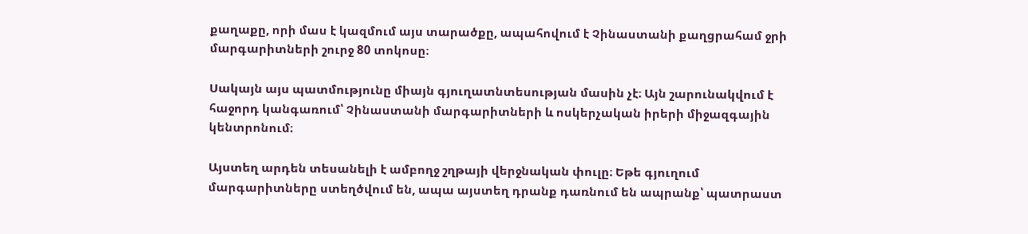քաղաքը, որի մաս է կազմում այս տարածքը, ապահովում է Չինաստանի քաղցրահամ ջրի մարգարիտների շուրջ 80 տոկոսը։

Սակայն այս պատմությունը միայն գյուղատնտեսության մասին չէ։ Այն շարունակվում է հաջորդ կանգառում՝ Չինաստանի մարգարիտների և ոսկերչական իրերի միջազգային կենտրոնում։

Այստեղ արդեն տեսանելի է ամբողջ շղթայի վերջնական փուլը։ Եթե գյուղում մարգարիտները ստեղծվում են, ապա այստեղ դրանք դառնում են ապրանք՝ պատրաստ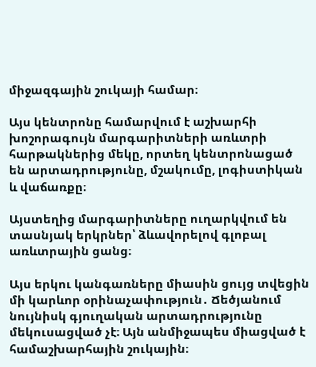միջազգային շուկայի համար։

Այս կենտրոնը համարվում է աշխարհի խոշորագույն մարգարիտների առևտրի հարթակներից մեկը, որտեղ կենտրոնացած են արտադրությունը, մշակումը, լոգիստիկան և վաճառքը։

Այստեղից մարգարիտները ուղարկվում են տասնյակ երկրներ՝ ձևավորելով գլոբալ առևտրային ցանց։

Այս երկու կանգառները միասին ցույց տվեցին մի կարևոր օրինաչափություն․ Ճեծյանում նույնիսկ գյուղական արտադրությունը մեկուսացված չէ։ Այն անմիջապես միացված է համաշխարհային շուկային։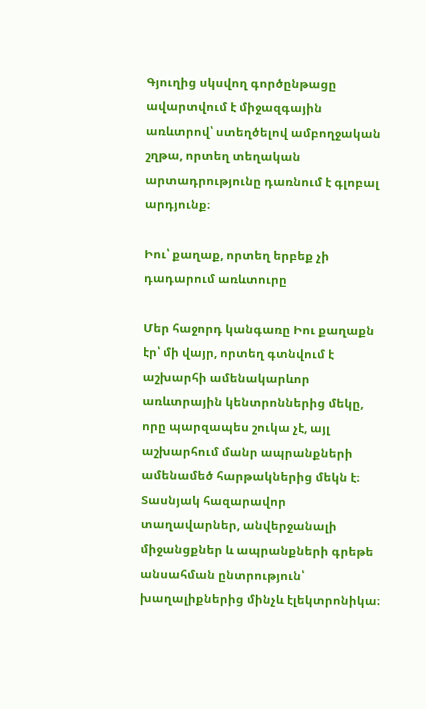Գյուղից սկսվող գործընթացը ավարտվում է միջազգային առևտրով՝ ստեղծելով ամբողջական շղթա, որտեղ տեղական արտադրությունը դառնում է գլոբալ արդյունք։

Իու՝ քաղաք, որտեղ երբեք չի դադարում առևտուրը

Մեր հաջորդ կանգառը Իու քաղաքն էր՝ մի վայր, որտեղ գտնվում է աշխարհի ամենակարևոր առևտրային կենտրոններից մեկը, որը պարզապես շուկա չէ, այլ աշխարհում մանր ապրանքների ամենամեծ հարթակներից մեկն է։ Տասնյակ հազարավոր տաղավարներ, անվերջանալի միջանցքներ և ապրանքների գրեթե անսահման ընտրություն՝ խաղալիքներից մինչև էլեկտրոնիկա։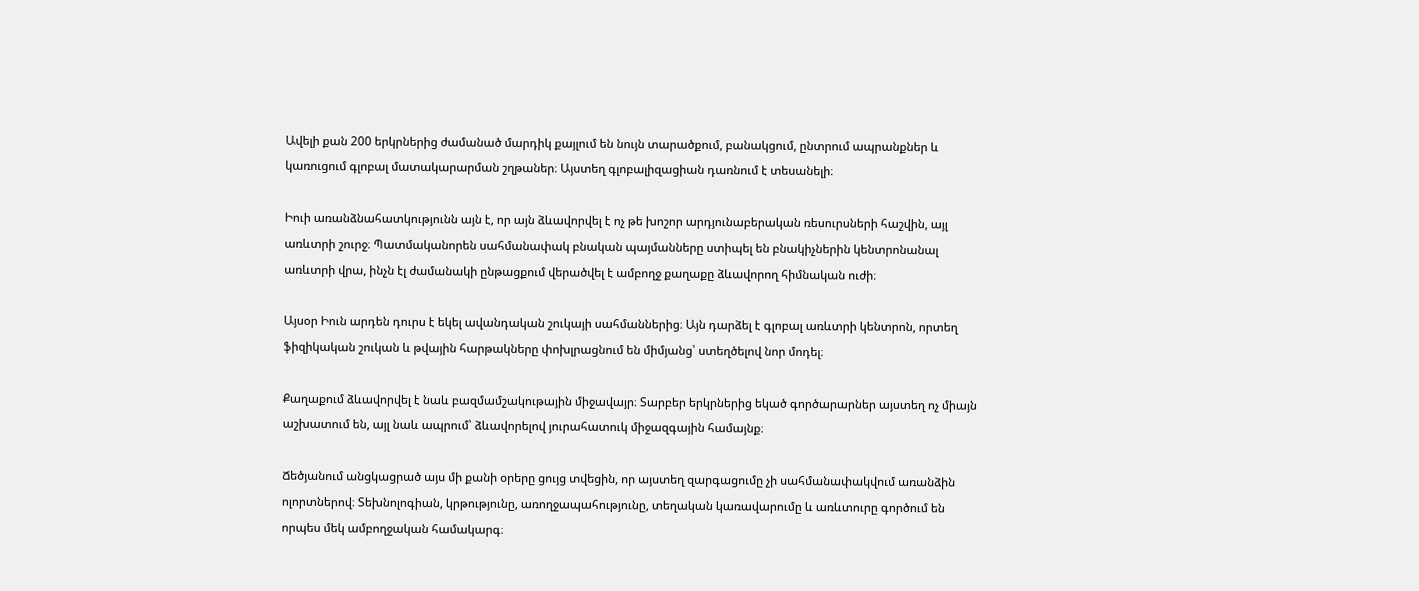Ավելի քան 200 երկրներից ժամանած մարդիկ քայլում են նույն տարածքում, բանակցում, ընտրում ապրանքներ և կառուցում գլոբալ մատակարարման շղթաներ։ Այստեղ գլոբալիզացիան դառնում է տեսանելի։

Իուի առանձնահատկությունն այն է, որ այն ձևավորվել է ոչ թե խոշոր արդյունաբերական ռեսուրսների հաշվին, այլ առևտրի շուրջ։ Պատմականորեն սահմանափակ բնական պայմանները ստիպել են բնակիչներին կենտրոնանալ առևտրի վրա, ինչն էլ ժամանակի ընթացքում վերածվել է ամբողջ քաղաքը ձևավորող հիմնական ուժի։

Այսօր Իուն արդեն դուրս է եկել ավանդական շուկայի սահմաններից։ Այն դարձել է գլոբալ առևտրի կենտրոն, որտեղ ֆիզիկական շուկան և թվային հարթակները փոխլրացնում են միմյանց՝ ստեղծելով նոր մոդել։

Քաղաքում ձևավորվել է նաև բազմամշակութային միջավայր։ Տարբեր երկրներից եկած գործարարներ այստեղ ոչ միայն աշխատում են, այլ նաև ապրում՝ ձևավորելով յուրահատուկ միջազգային համայնք։

Ճեծյանում անցկացրած այս մի քանի օրերը ցույց տվեցին, որ այստեղ զարգացումը չի սահմանափակվում առանձին ոլորտներով։ Տեխնոլոգիան, կրթությունը, առողջապահությունը, տեղական կառավարումը և առևտուրը գործում են որպես մեկ ամբողջական համակարգ։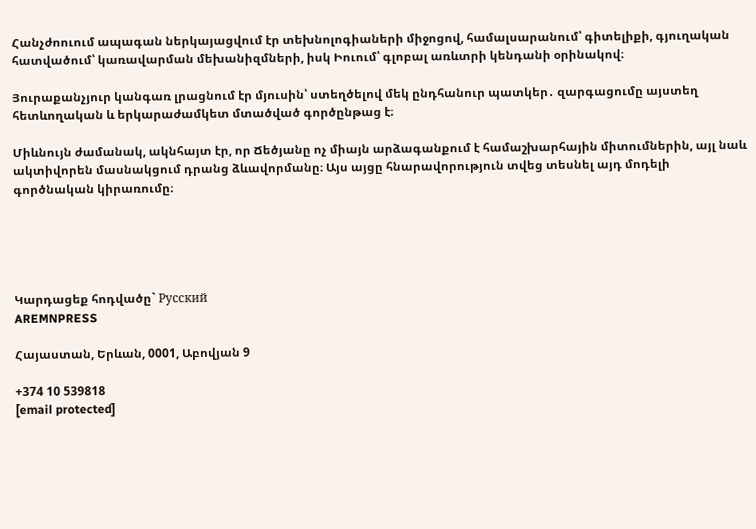Հանչժոուում ապագան ներկայացվում էր տեխնոլոգիաների միջոցով, համալսարանում՝ գիտելիքի, գյուղական հատվածում՝ կառավարման մեխանիզմների, իսկ Իուում՝ գլոբալ առևտրի կենդանի օրինակով։

Յուրաքանչյուր կանգառ լրացնում էր մյուսին՝ ստեղծելով մեկ ընդհանուր պատկեր․ զարգացումը այստեղ հետևողական և երկարաժամկետ մտածված գործընթաց է։

Միևնույն ժամանակ, ակնհայտ էր, որ Ճեծյանը ոչ միայն արձագանքում է համաշխարհային միտումներին, այլ նաև ակտիվորեն մասնակցում դրանց ձևավորմանը։ Այս այցը հնարավորություն տվեց տեսնել այդ մոդելի գործնական կիրառումը։





Կարդացեք հոդվածը` Русский
AREMNPRESS

Հայաստան, Երևան, 0001, Աբովյան 9

+374 10 539818
[email protected]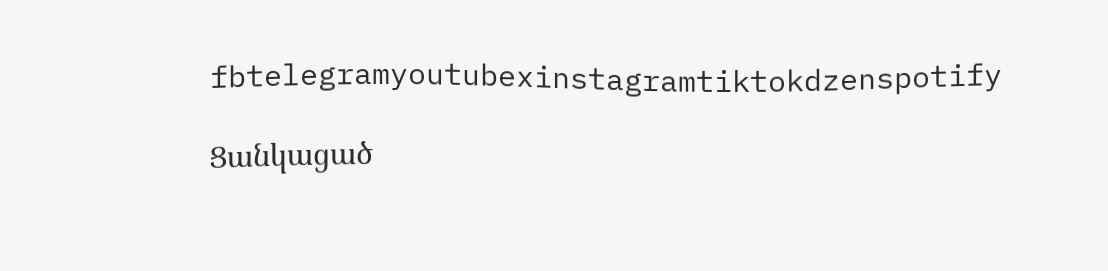fbtelegramyoutubexinstagramtiktokdzenspotify

Ցանկացած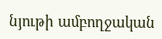նյութի ամբողջական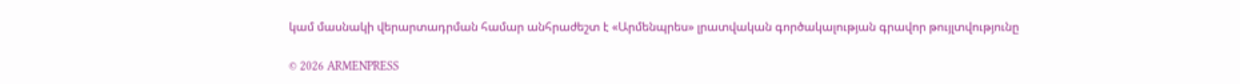կամ մասնակի վերարտադրման համար անհրաժեշտ է «Արմենպրես» լրատվական գործակալության գրավոր թույլտվությունը

© 2026 ARMENPRESS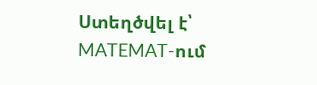Ստեղծվել է՝ MATEMAT-ում